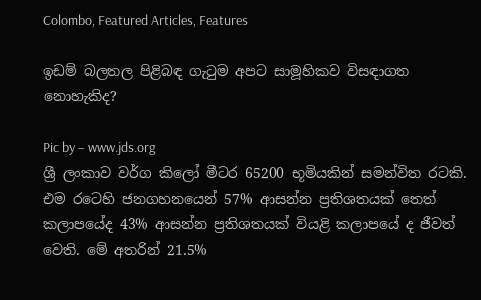Colombo, Featured Articles, Features

ඉඩම් බලතල පිළිබඳ ගැටුම අපට සාමූහිකව විසඳාගත නොහැකිද?

Pic by – www.jds.org
ශ්‍රී ලංකාව වර්ග කිලෝ මීටර 65200 භූමියකින් සමන්විත රටකි. එම රටෙහි ජනගහනයෙන් 57% ආසන්න ප්‍රතිශතයක් තෙත් කලාපයේද 43% ආසන්න ප්‍රතිශතයක් වියළි කලාපයේ ද ජීවත් වෙති. මේ අතරින් 21.5%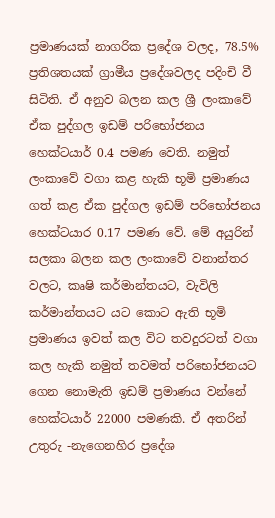ප්‍රමාණයක් නාගරික ප්‍රදේශ වලද, 78.5% ප්‍රතිශතයක් ග්‍රාමීය ප්‍රදේශවලද පදිංචි වී සිටිති. ඒ අනුව බලන කල ශ්‍රී ලංකාවේ ඒක පුද්ගල ඉඩම් පරිභෝජනය හෙක්ටයාර් 0.4 පමණ වෙති. නමුත් ලංකාවේ වගා කළ හැකි භූමි ප්‍රමාණය ගත් කළ ඒක පුද්ගල ඉඩම් පරිභෝජනය හෙක්ටයාර 0.17 පමණ වේ. මේ අයුරින් සලකා බලන කල ලංකාවේ වනාන්තර වලට, කෘෂි කර්මාන්තයට, වැවිලි කර්මාන්තයට යට කොට ඇති භූමි ප්‍රමාණය ඉවත් කල විට තවදුරටත් වගා කල හැකි නමුත් තවමත් පරිභෝජනයට ගෙන නොමැති ඉඩම් ප්‍රමාණය වන්නේ හෙක්ටයාර් 22000 පමණකි. ඒ අතරින් උතුරු -නැගෙනහිර ප්‍රදේශ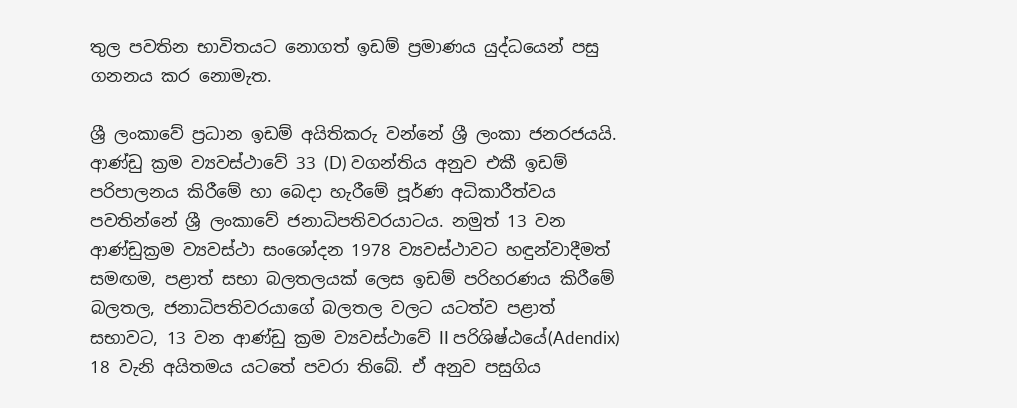තුල පවතින භාවිතයට නොගත් ඉඩම් ප්‍රමාණය යුද්ධයෙන් පසු ගනනය කර නොමැත.

ශ්‍රී ලංකාවේ ප්‍රධාන ඉඩම් අයිතිකරු වන්නේ ශ්‍රී ලංකා ජනරජයයි. ආණ්ඩු ක්‍රම ව්‍යවස්ථාවේ 33 (D) වගන්තිය අනුව එකී ඉඩම් පරිපාලනය කිරීමේ හා බෙදා හැරීමේ පූර්ණ අධිකාරීත්වය පවතින්නේ ශ්‍රී ලංකාවේ ජනාධිපතිවරයාටය. නමුත් 13 වන ආණ්ඩුක්‍රම ව්‍යවස්ථා සංශෝදන 1978 ව්‍යවස්ථාවට හඳුන්වාදීමත් සමඟම, පළාත් සභා බලතලයක් ලෙස ඉඩම් පරිහරණය කිරීමේ බලතල, ජනාධිපතිවරයාගේ බලතල වලට යටත්ව පළාත් සභාවට, 13 වන ආණ්ඩු ක්‍රම ව්‍යවස්ථාවේ II පරිශිෂ්ඨයේ(Adendix) 18 වැනි අයිතමය යටතේ පවරා තිබේ. ඒ අනුව පසුගිය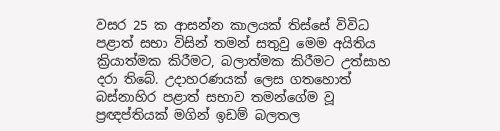වසර 25 ක ආසන්න කාලයක් තිස්සේ විවිධ පළාත් සභා විසින් තමන් සතුවු මෙම අයිතිය ක්‍රියාත්මක කිරීමට, බලාත්මක කිරීමට උත්සාහ දරා තිබේ. උදාහරණයක් ලෙස ගතහොත් බස්නාහිර පළාත් සභාව තමන්ගේම වූ ප්‍රඥප්තියක් මගින් ඉඩම් බලතල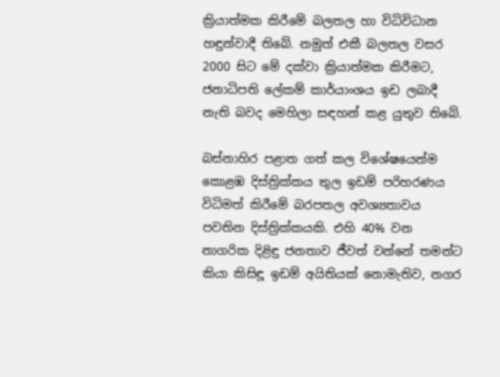ක්‍රියාත්මක කිරීමේ බලතල හා විධිවිධාන හඳුන්වාදී තිබේ. නමුත් එකී බලතල වසර 2000 සිට මේ දක්වා ක්‍රියාත්මක කිරීමට, ජනාධිපති ලේකම් කාර්යාංශය ඉඩ ලබාදී නැති බවද මෙහිලා සඳහන් කළ යුතුව තිබේ.

බස්නාහිර පළාත ගත් කල විශේෂයෙන්ම කොළඹ දිස්ත්‍රික්කය තුල ඉඩම් පරිහරණය විධිමත් කිරීමේ බරපතල අවශ්‍යතාවය පවතින දිස්ත්‍රික්කයකි. එහි 40% වන නාගරික දිළිඳු ජනතාව ජීවත් වන්නේ තමන්ට කියා කිසිඳූ ඉඩම් අයිතියක් නොමැතිව, නගර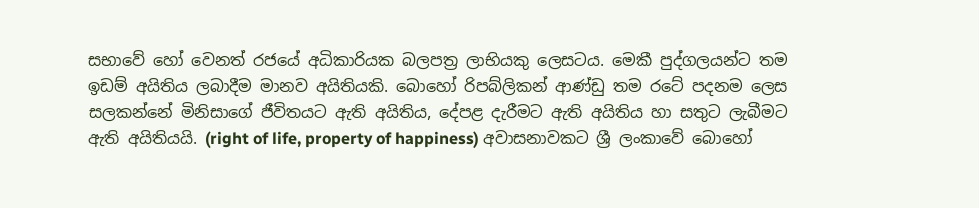සභාවේ හෝ වෙනත් රජයේ අධිකාරියක බලපත්‍ර ලාභියකු ලෙසටය. මෙකී පුද්ගලයන්ට තම ඉඩම් අයිතිය ලබාදීම මානව අයිතියකි. බොහෝ රිපබ්ලිකන් ආණ්ඩු තම රටේ පදනම ලෙස සලකන්නේ මිනිසාගේ ජීවිතයට ඇති අයිතිය, දේපළ දැරීමට ඇති අයිතිය හා සතුට ලැබීමට ඇති අයිතියයි. (right of life, property of happiness) අවාසනාවකට ශ්‍රී ලංකාවේ බොහෝ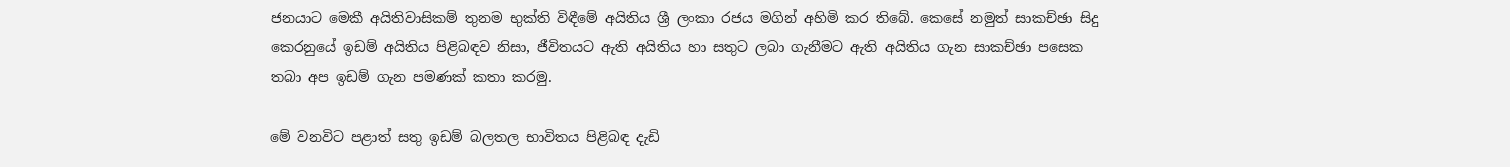ජනයාට මෙකී අයිතිවාසිකම් තුනම භුක්ති විඳීමේ අයිතිය ශ්‍රී ලංකා රජය මගින් අහිමි කර තිබේ. කෙසේ නමුත් සාකච්ඡා සිදු කෙරනුයේ ඉඩම් අයිතිය පිළිබඳව නිසා, ජීවිතයට ඇති අයිතිය හා සතුට ලබා ගැනීමට ඇති අයිතිය ගැන සාකච්ඡා පසෙක තබා අප ඉඩම් ගැන පමණක් කතා කරමු.

මේ වනවිට පළාත් සතු ඉඩම් බලතල භාවිතය පිළිබඳ දැඩි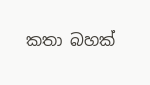කතා බහක්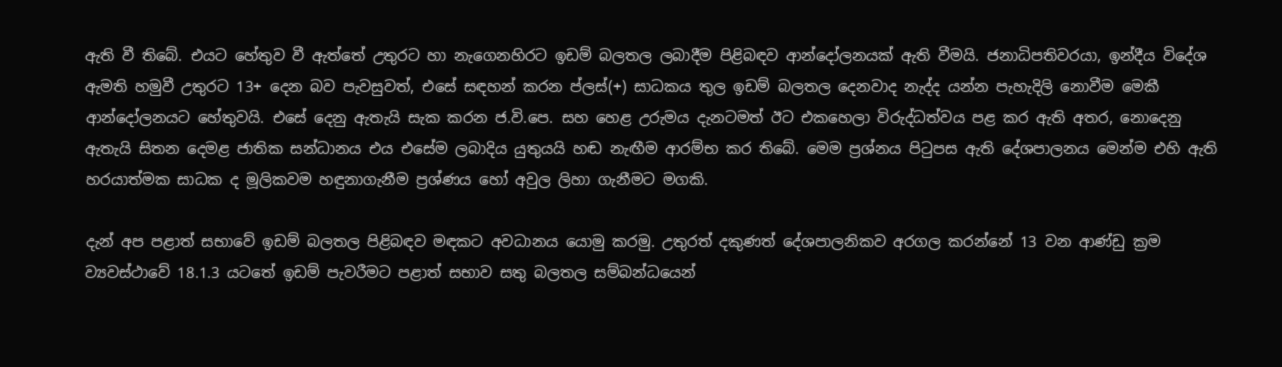ඇති වී තිබේ. එයට හේතුව වී ඇත්තේ උතුරට හා නැගෙනහිරට ඉඩම් බලතල ලබාදීම පිළිබඳව ආන්දෝලනයක් ඇති වීමයි. ජනාධිපතිවරයා, ඉන්දීය විදේශ ඇමති හමුවී උතුරට 13+ දෙන බව පැවසුවත්, එසේ සඳහන් කරන ප්ලස්(+) සාධකය තුල ඉඩම් බලතල දෙනවාද නැද්ද යන්න පැහැදිලි නොවීම මෙකී ආන්දෝලනයට හේතුවයි. එසේ දෙනු ඇතැයි සැක කරන ජ.වි.පෙ. සහ හෙළ උරුමය දැනටමත් ඊට එකහෙලා විරුද්ධත්වය පළ කර ඇති අතර, නොදෙනු ඇතැයි සිතන දෙමළ ජාතික සන්ධානය එය එසේම ලබාදිය යුතුයයි හඬ නැඟීම ආරම්භ කර තිබේ. මෙම ප්‍රශ්නය පිටුපස ඇති දේශපාලනය මෙන්ම එහි ඇති හරයාත්මක සාධක ද මූලිකවම හඳුනාගැනීම ප්‍රශ්ණය හෝ අවුල ලිහා ගැනීමට මගකි.

දැන් අප පළාත් සභාවේ ඉඩම් බලතල පිළිබඳව මඳකට අවධානය යොමු කරමු. උතුරත් දකුණත් දේශපාලනිකව අරගල කරන්නේ 13 වන ආණ්ඩු ක්‍රම ව්‍යවස්ථාවේ 18.1.3 යටතේ ඉඩම් පැවරීමට පළාත් සභාව සතු බලතල සම්බන්ධයෙන්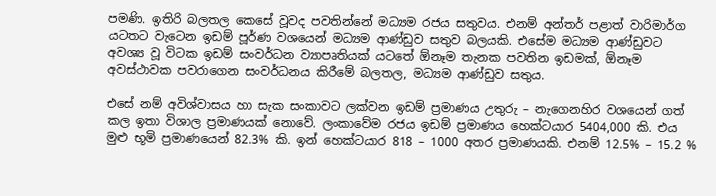පමණි. ඉතිරි බලතල කෙසේ වූවද පවතින්නේ මධ්‍යම රජය සතුවය. එනම් අන්තර් පළාත් වාරිමාර්ග යටතට වැටෙන ඉඩම් පූර්ණ වශයෙන් මධ්‍යම ආණ්ඩුව සතුව බලයකි. එසේම මධ්‍යම ආණ්ඩුවට අවශ්‍ය වූ විටක ඉඩම් සංවර්ධන ව්‍යාපෘතියක් යටතේ ඕනෑම තැනක පවතින ඉඩමක්, ඕනෑම අවස්ථාවක පවරාගෙන සංවර්ධනය කිරීමේ බලතල, මධ්‍යම ආණ්ඩුව සතුය.

එසේ නම් අවිශ්වාසය හා සැක සංකාවට ලක්වන ඉඩම් ප්‍රමාණය උතුරු – නැගෙනහිර වශයෙන් ගත් කල ඉතා විශාල ප්‍රමාණයක් නොවේ. ලංකාවේම රජය ඉඩම් ප්‍රමාණය හෙක්ටයාර 5404,000 කි. එය මුළු භූමි ප්‍රමාණයෙන් 82.3% කි. ඉන් හෙක්ටයාර 818 – 1000 අතර ප්‍රමාණයකි. එනම් 12.5% – 15.2 %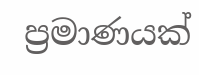ප්‍රමාණයක්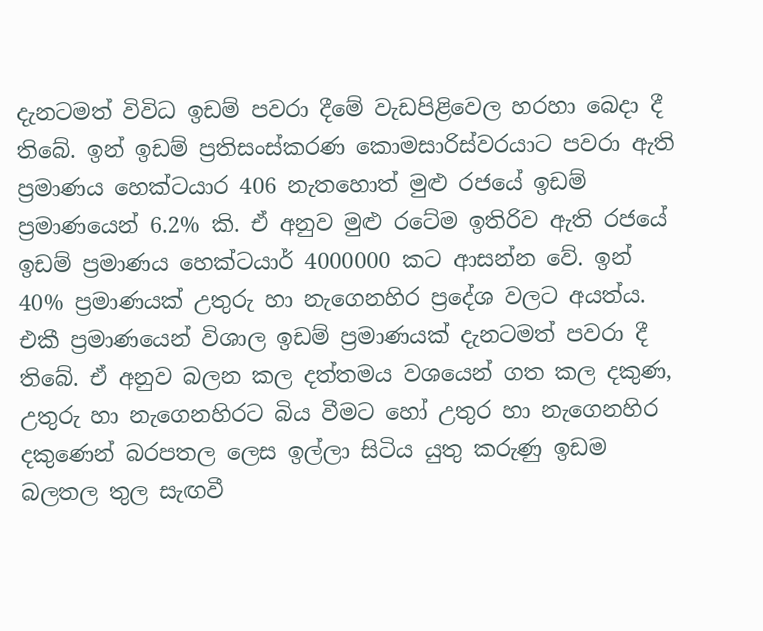දැනටමත් විවිධ ඉඩම් පවරා දීමේ වැඩපිළිවෙල හරහා බෙදා දී තිබේ. ඉන් ඉඩම් ප්‍රතිසංස්කරණ කොමසාරිස්වරයාට පවරා ඇති ප්‍රමාණය හෙක්ටයාර 406 නැතහොත් මුළු රජයේ ඉඩම් ප්‍රමාණයෙන් 6.2% කි. ඒ අනුව මුළු රටේම ඉතිරිව ඇති රජයේ ඉඩම් ප්‍රමාණය හෙක්ටයාර් 4000000 කට ආසන්න වේ. ඉන් 40% ප්‍රමාණයක් උතුරු හා නැගෙනහිර ප්‍රදේශ වලට අයත්ය. එකී ප්‍රමාණයෙන් විශාල ඉඩම් ප්‍රමාණයක් දැනටමත් පවරා දී තිබේ. ඒ අනුව බලන කල දත්තමය වශයෙන් ගත කල දකුණ, උතුරු හා නැගෙනහිරට බිය වීමට හෝ උතුර හා නැගෙනහිර දකුණෙන් බරපතල ලෙස ඉල්ලා සිටිය යුතු කරුණු ඉඩම බලතල තුල සැඟවී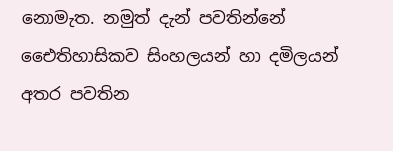නොමැත. නමුත් දැන් පවතින්නේ ඓෙතිහාසිකව සිංහලයන් හා දමිලයන් අතර පවතින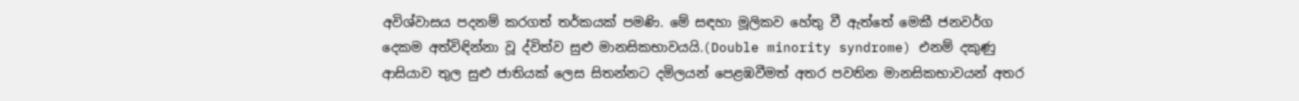අවිශ්වාසය පදනම් කරගත් තර්කයක් පමණි. මේ සඳහා මූලිකව හේතු වී ඇත්තේ මෙකී ජනවර්ග දෙකම අත්විඳින්නා වූ ද්විත්ව සුළු මානසිකභාවයයි.(Double minority syndrome) එනම් දකුණු ආසියාව තුල සුළු ජාතියක් ලෙස සිතන්නට දමිලයන් පෙළඹවීමත් අතර පවතින මානසිකභාවයන් අතර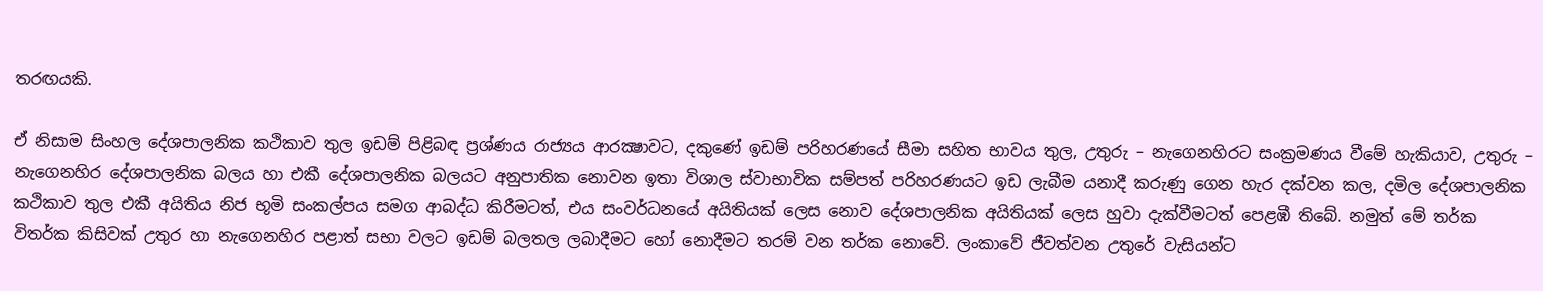තරඟයකි.

ඒ නිසාම සිංහල දේශපාලනික කථිකාව තුල ඉඩම් පිළිබඳ ප්‍රශ්ණය රාජ්‍යය ආරක්‍ෂාවට, දකුණේ ඉඩම් පරිහරණයේ සීමා සහිත භාවය තුල, උතුරු – නැගෙනහිරට සංක්‍රමණය වීමේ හැකියාව, උතුරු – නැගෙනහිර දේශපාලනික බලය හා එකී දේශපාලනික බලයට අනුපාතික නොවන ඉතා විශාල ස්වාභාවික සම්පත් පරිහරණයට ඉඩ ලැබීම යනාදී කරුණු ගෙන හැර දක්වන කල, දමිල දේශපාලනික කථිකාව තුල එකී අයිතිය නිජ භූමි සංකල්පය සමග ආබද්ධ කිරීමටත්, එය සංවර්ධනයේ අයිතියක් ලෙස නොව දේශපාලනික අයිතියක් ලෙස හුවා දැක්වීමටත් පෙළඹී තිබේ. නමුත් මේ තර්ක විතර්ක කිසිවක් උතුර හා නැගෙනහිර පළාත් සභා වලට ඉඩම් බලතල ලබාදීමට හෝ නොදීමට තරම් වන තර්ක නොවේ. ලංකාවේ ජීවත්වන උතුරේ වැසියන්ට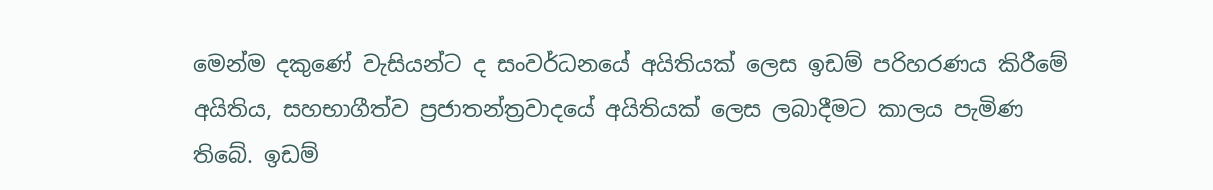මෙන්ම දකුණේ වැසියන්ට ද සංවර්ධනයේ අයිතියක් ලෙස ඉඩම් පරිහරණය කිරීමේ අයිතිය, සහභාගීත්ව ප්‍රජාතන්ත්‍රවාදයේ අයිතියක් ලෙස ලබාදීමට කාලය පැමිණ තිබේ. ඉඩම්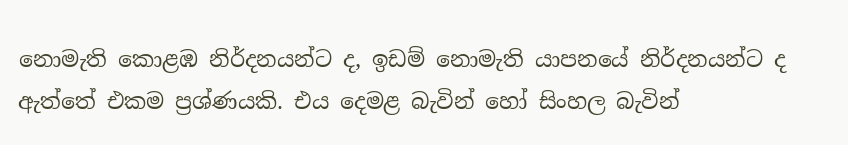නොමැති කොළඹ නිර්දනයන්ට ද, ඉඩම් නොමැති යාපනයේ නිර්දනයන්ට ද ඇත්තේ එකම ප්‍රශ්ණයකි. එය දෙමළ බැවින් හෝ සිංහල බැවින්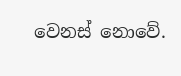වෙනස් නොවේ.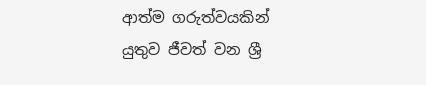ආත්ම ගරුත්වයකින් යුතුව ජීවත් වන ශ්‍රී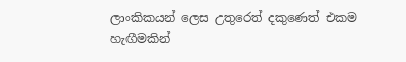ලාංකිකයන් ලෙස උතුරෙත් දකුණෙත් එකම හැඟීමකින්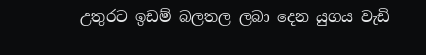උතුරට ඉඩම් බලතල ලබා දෙන යුගය වැඩි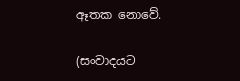ඈතක නොවේ.

(සංවාදයට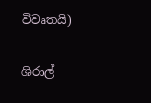විවෘතයි)

ශිරාල්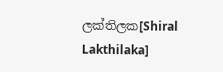ලක්තිලක[Shiral Lakthilaka]